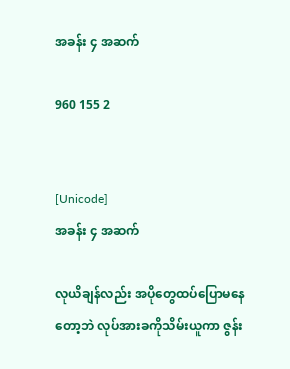အခန်း ၄ အဆက်

960 155 2


[Unicode]
အခန်း ၄ အဆက်

လုယိချန်လည်း အပိုတွေထပ်ပြောမနေတော့ဘဲ လုပ်အားခကိုသိမ်းယူကာ ဇွန်း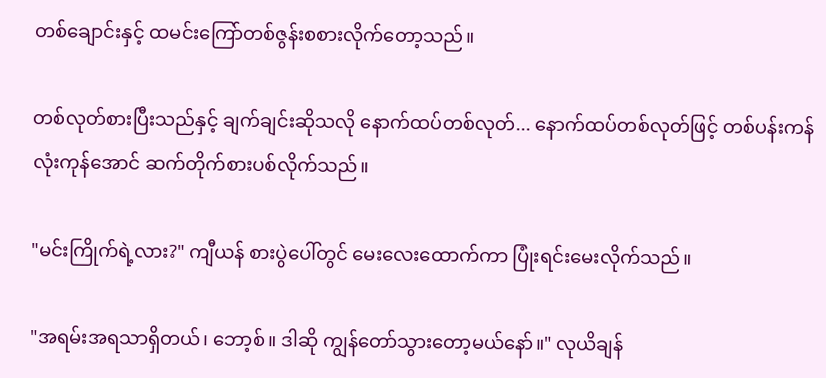တစ်ချောင်းနှင့် ထမင်းကြော်တစ်ဇွန်းစစားလိုက်တော့သည်။

တစ်လုတ်စားပြီးသည်နှင့် ချက်ချင်းဆိုသလို နောက်ထပ်တစ်လုတ်... နောက်ထပ်တစ်လုတ်ဖြင့် တစ်ပန်းကန်လုံးကုန်အောင် ဆက်တိုက်စားပစ်လိုက်သည်။

"မင်းကြိုက်ရဲ့လား?" ကျီယန် စားပွဲပေါ်တွင် မေးလေးထောက်ကာ ပြုံးရင်းမေးလိုက်သည်။

"အရမ်းအရသာရှိတယ်၊ ဘော့စ်။ ဒါဆို ကျွန်တော်သွားတော့မယ်နော်။" လုယိချန်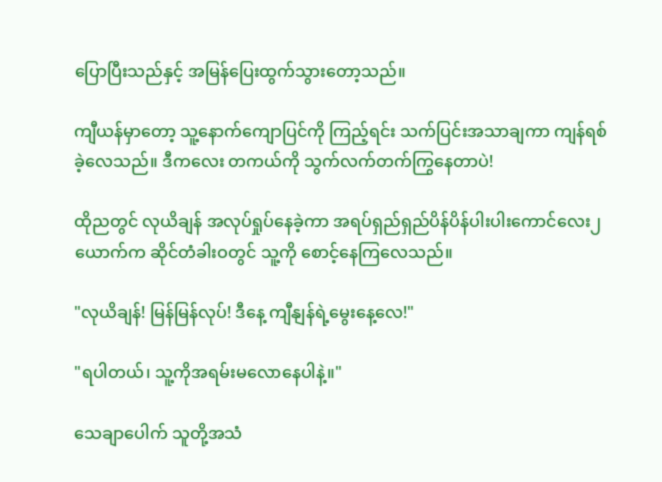ပြောပြီးသည်နှင့် အမြန်ပြေးထွက်သွားတော့သည်။

ကျီယန်မှာတော့ သူ့နောက်ကျောပြင်ကို ကြည့်ရင်း သက်ပြင်းအသာချကာ ကျန်ရစ်ခဲ့လေသည်။ ဒီကလေး တကယ်ကို သွက်လက်တက်ကြွနေတာပဲ!

ထိုညတွင် လုယိချန် အလုပ်ရှုပ်နေခဲ့ကာ အရပ်ရှည်ရှည်ပိန်ပိန်ပါးပါးကောင်လေး၂ယောက်က ဆိုင်တံခါးဝတွင် သူ့ကို စောင့်နေကြလေသည်။

"လုယိချန်! မြန်မြန်လုပ်! ဒီနေ့ ကျီနျန်ရဲ့မွေးနေ့လေ!"

"ရပါတယ်၊ သူ့ကိုအရမ်းမလောနေပါနဲ့။"

သေချာပေါက် သူတို့အသံ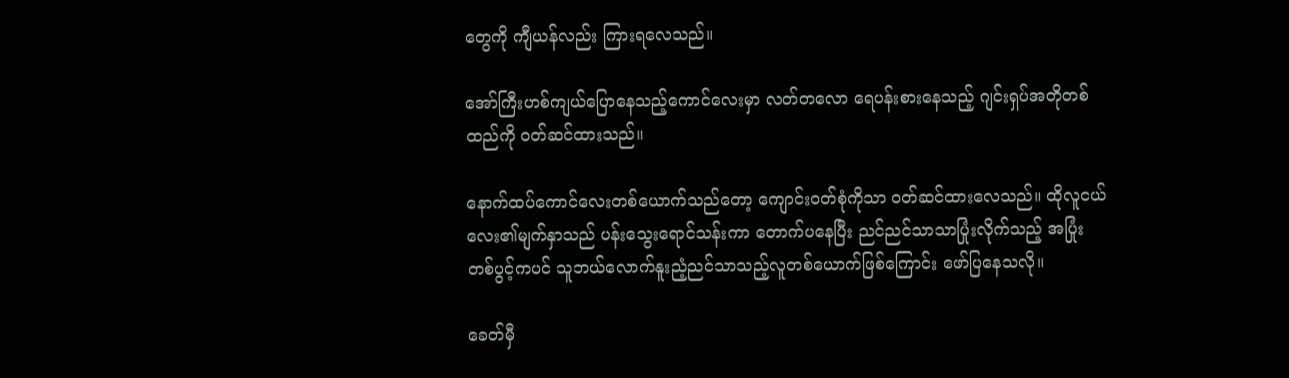တွေကို ကျီယန်လည်း ကြားရလေသည်။

အော်ကြီးဟစ်ကျယ်ပြောနေသည့်ကောင်လေးမှာ လတ်တလော ရေပန်းစားနေသည့် ဂျင်းရှပ်အတိုတစ်ထည်ကို ဝတ်ဆင်ထားသည်။

နောက်ထပ်ကောင်လေးတစ်ယောက်သည်တော့ ကျောင်းဝတ်စုံကိုသာ ဝတ်ဆင်ထားလေသည်။ ထိုလူငယ်လေး၏မျက်နှာသည် ပန်းသွေးရောင်သန်းကာ တောက်ပနေပြီး ညင်ညင်သာသာပြုံးလိုက်သည့် အပြုံးတစ်ပွင့်ကပင် သူဘယ်လောက်နူးညံ့ညင်သာသည့်လူတစ်ယောက်ဖြစ်ကြောင်း ဖော်ပြနေသလို။

ခေတ်မှီ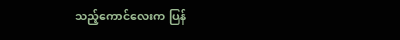သည့်ကောင်လေးက ပြန်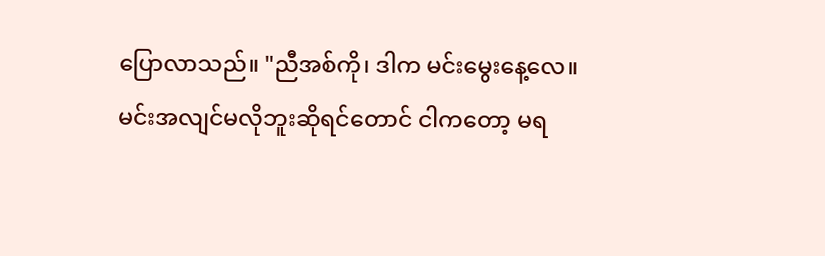ပြောလာသည်။ "ညီအစ်ကို၊ ဒါက မင်းမွေးနေ့လေ။ မင်းအလျင်မလိုဘူးဆိုရင်တောင် ငါကတော့ မရ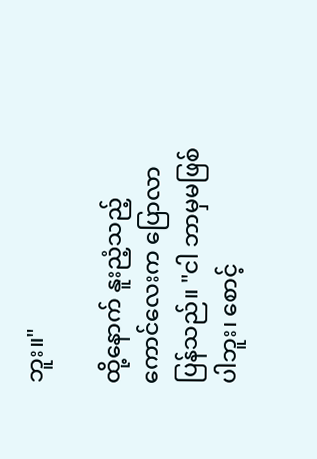ဘူး။"

ထို့နောက် နူးညံ့သည့်ကောင်လေးက ပြောလာပြန်သည်။ "ငါ ဘာမှမဖြစ်ပါဘူး၊ စောင့်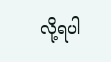လို့ရပါ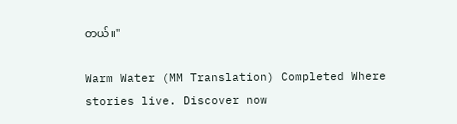တယ်။"

Warm Water (MM Translation) Completed Where stories live. Discover now